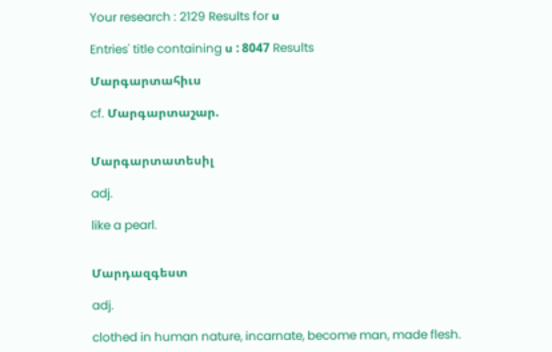Your research : 2129 Results for ս

Entries' title containing ս : 8047 Results

Մարգարտահիւս

cf. Մարգարտաշար.


Մարգարտատեսիլ

adj.

like a pearl.


Մարդազգեստ

adj.

clothed in human nature, incarnate, become man, made flesh.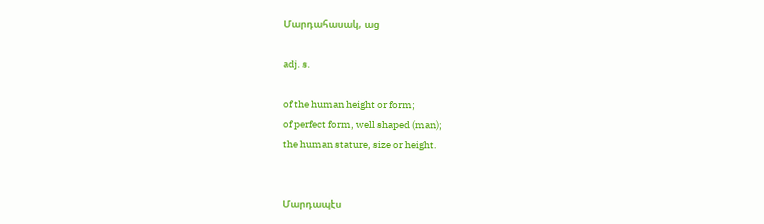Մարդահասակ, աց

adj. s.

of the human height or form;
of perfect form, well shaped (man);
the human stature, size or height.


Մարդապէս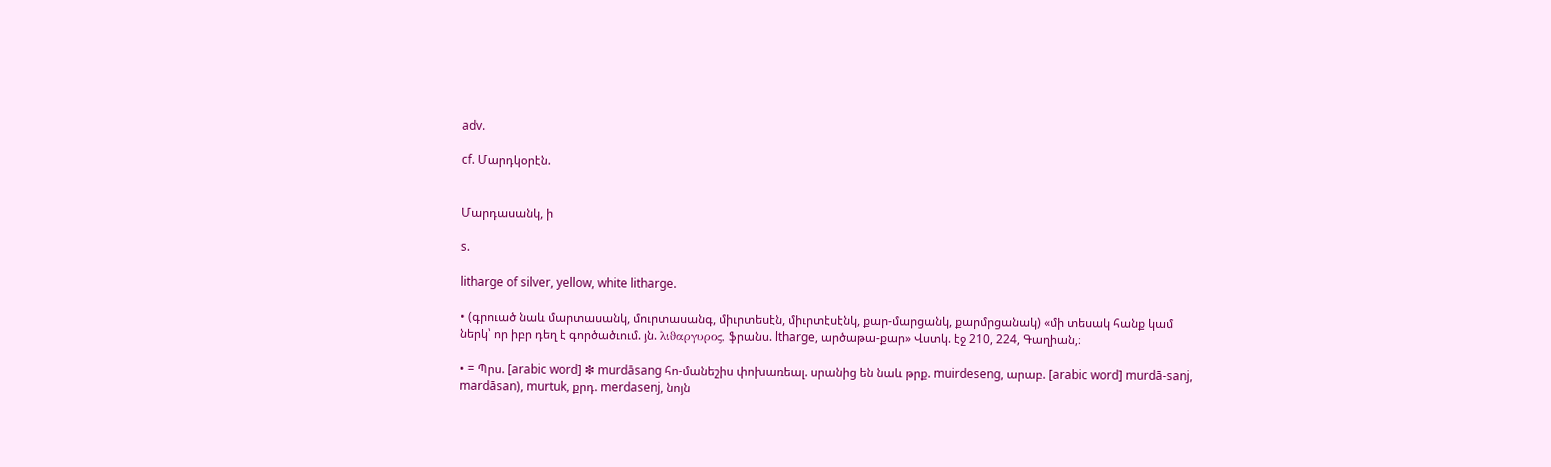adv.

cf. Մարդկօրէն.


Մարդասանկ, ի

s.

litharge of silver, yellow, white litharge.

• (գրուած նաև մարտասանկ, մուրտասանգ, միւրտեսէն, միւրտէսէնկ, քար-մարցանկ, քարմրցանակ) «մի տեսակ հանք կամ ներկ՝ որ իբր դեղ է գործածւում. յն. λιϑαργυρος, ֆրանս. ltharge, արծաթա-քար» Վստկ. էջ 210, 224, Գաղիան,։

• = Պրս. [arabic word] ❇ murdāsang հո-մանեշիս փոխառեալ. սրանից են նաև թրք. muirdeseng, արաբ. [arabic word] murdā-sanj, mardāsan), murtuk, քրդ. merdasenj, նոյն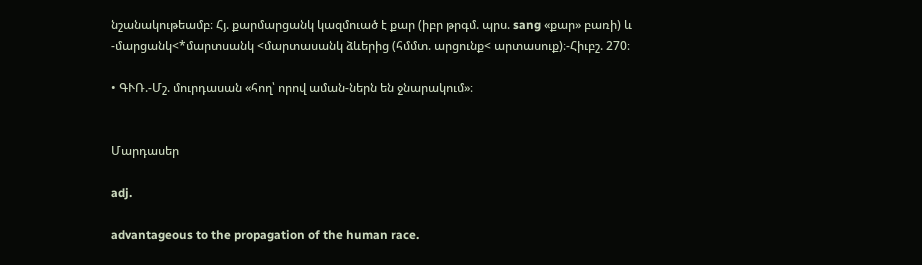նշանակութեամբ։ Հյ. քարմարցանկ կազմուած է քար (իբր թրգմ. պրս. sang «քար» բառի) և -մարցանկ<*մարտսանկ <մարտասանկ ձևերից (հմմտ. արցունք< արտասուք)։-Հիւբշ. 270։

• ԳՒՌ.-Մշ. մուրդասան «հող՝ որով աման-ներն են ջնարակում»։


Մարդասեր

adj.

advantageous to the propagation of the human race.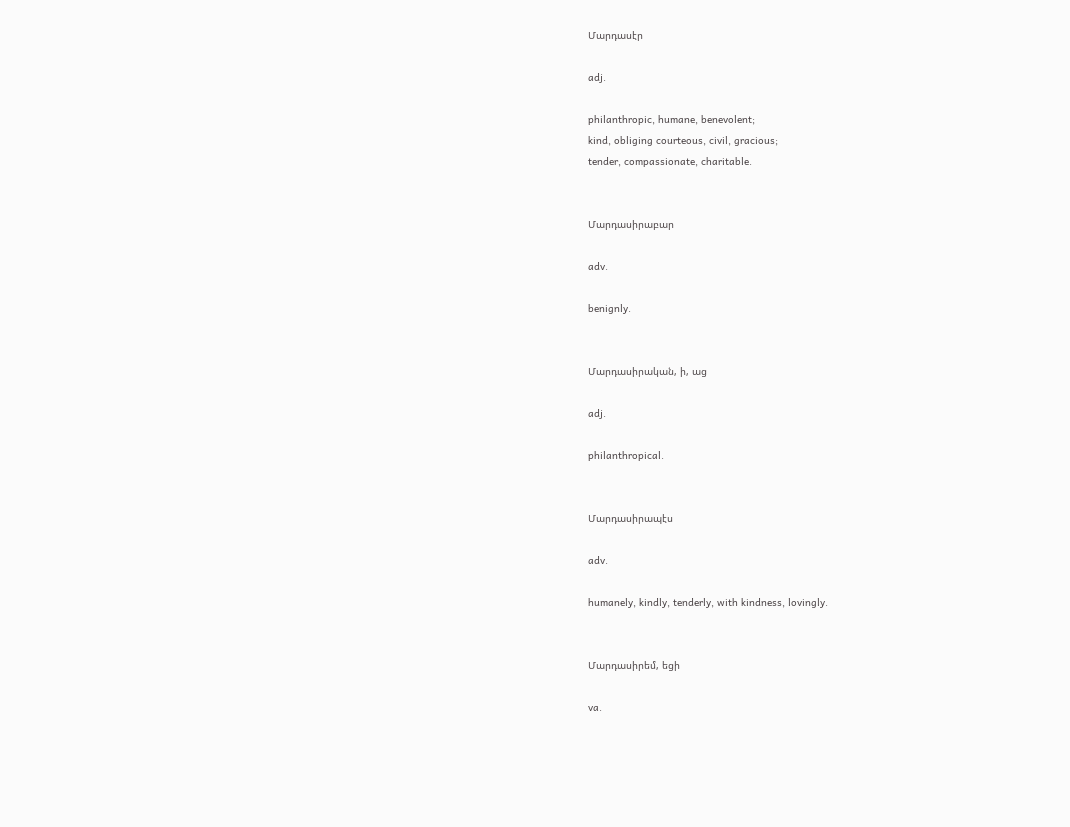Մարդասէր

adj.

philanthropic, humane, benevolent;
kind, obliging courteous, civil, gracious;
tender, compassionate, charitable.


Մարդասիրաբար

adv.

benignly.


Մարդասիրական, ի, աց

adj.

philanthropical.


Մարդասիրապէս

adv.

humanely, kindly, tenderly, with kindness, lovingly.


Մարդասիրեմ, եցի

va.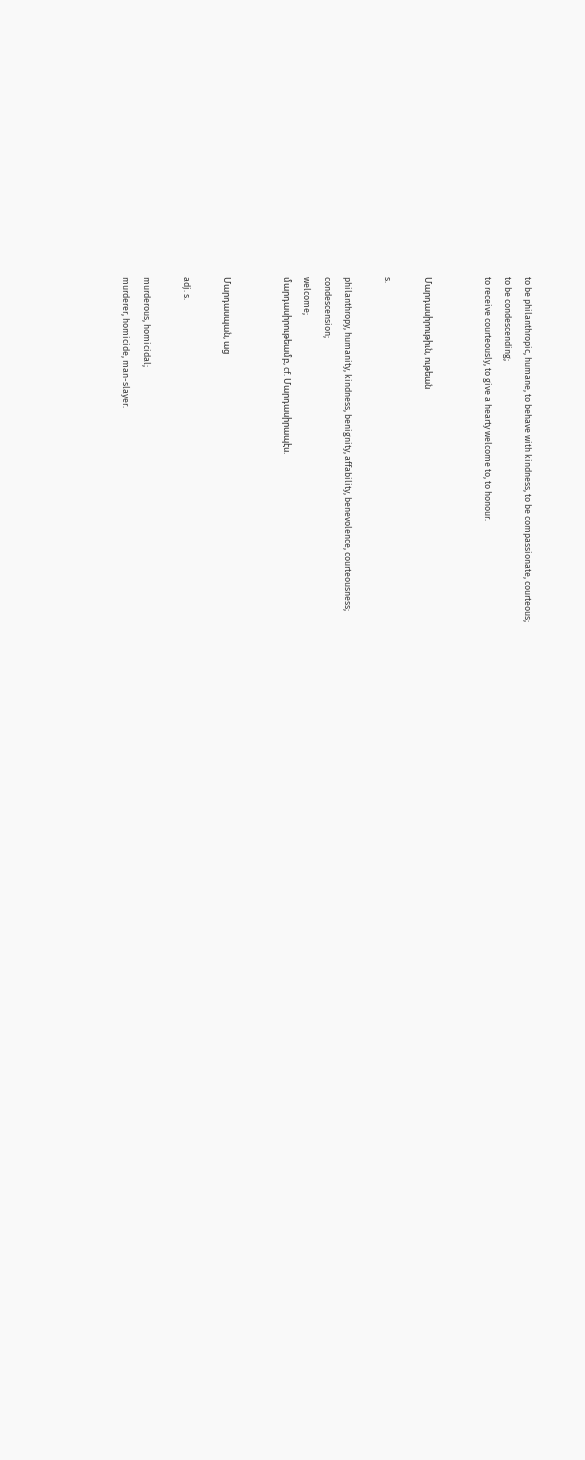to be philanthropic, humane, to behave with kindness, to be compassionate, courteous;
to be condescending;
to receive courteously, to give a hearty welcome to, to honour.


Մարդասիրութիւն, ութեան

s.

philanthropy, humanity, kindness, benignity, affability, benevolence, courteousness;
condescension;
welcome;
մարդասիրութեամբ, cf. Մարդասիրապէս.


Մարդասպան, աց

adj. s.

murderous, homicidal;
murderer, homicide, man-slayer.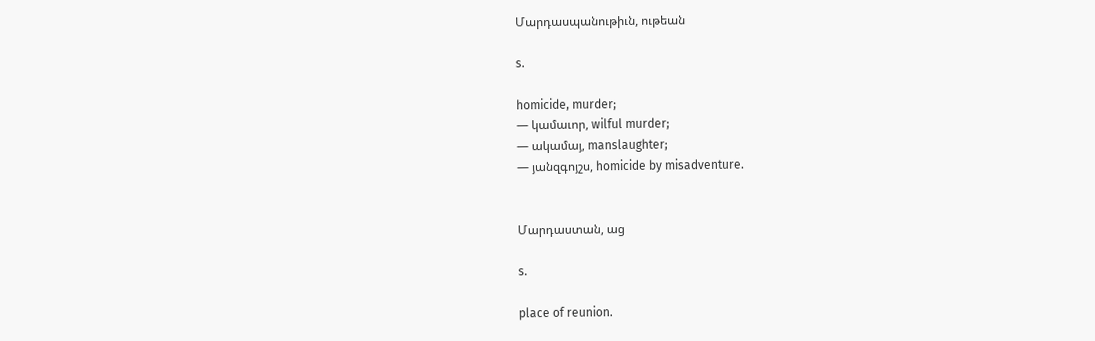Մարդասպանութիւն, ութեան

s.

homicide, murder;
— կամաւոր, wilful murder;
— ակամայ, manslaughter;
— յանզգոյշս, homicide by misadventure.


Մարդաստան, աց

s.

place of reunion.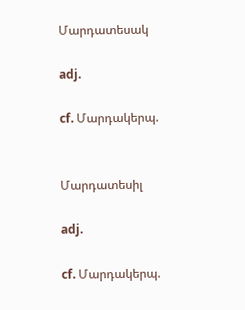Մարդատեսակ

adj.

cf. Մարդակերպ.


Մարդատեսիլ

adj.

cf. Մարդակերպ.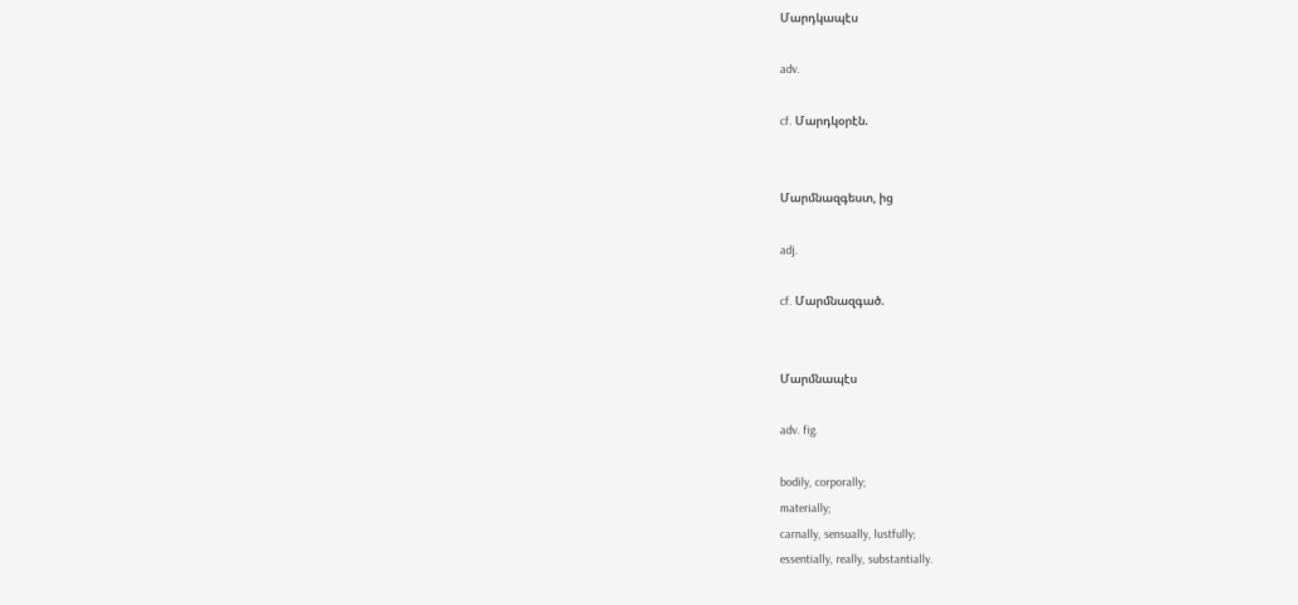Մարդկապէս

adv.

cf. Մարդկօրէն.


Մարմնազգեստ, ից

adj.

cf. Մարմնազգած.


Մարմնապէս

adv. fig.

bodily, corporally;
materially;
carnally, sensually, lustfully;
essentially, really, substantially.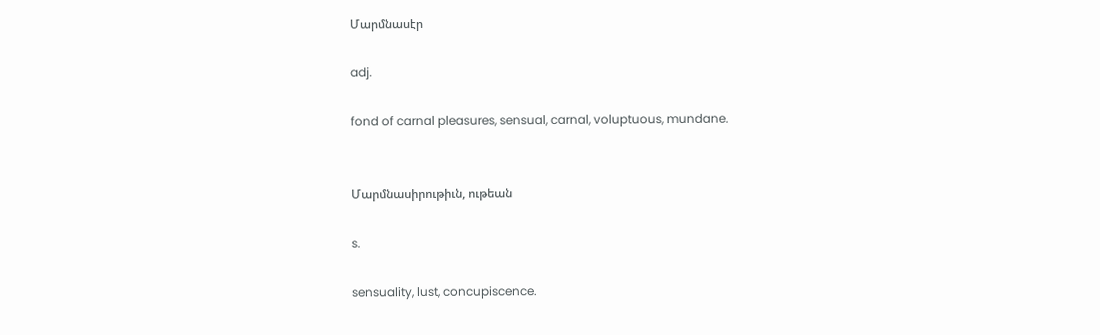Մարմնասէր

adj.

fond of carnal pleasures, sensual, carnal, voluptuous, mundane.


Մարմնասիրութիւն, ութեան

s.

sensuality, lust, concupiscence.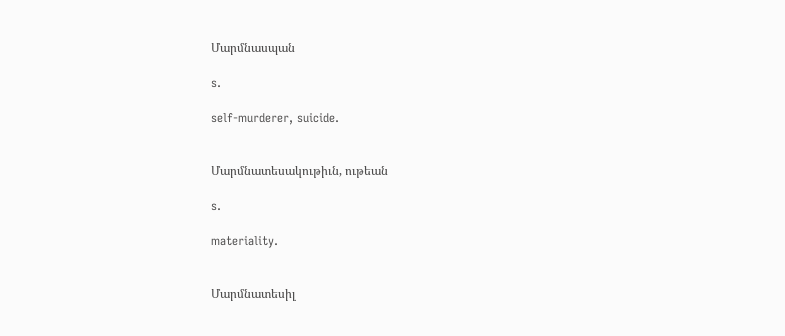Մարմնասպան

s.

self-murderer, suicide.


Մարմնատեսակութիւն, ութեան

s.

materiality.


Մարմնատեսիլ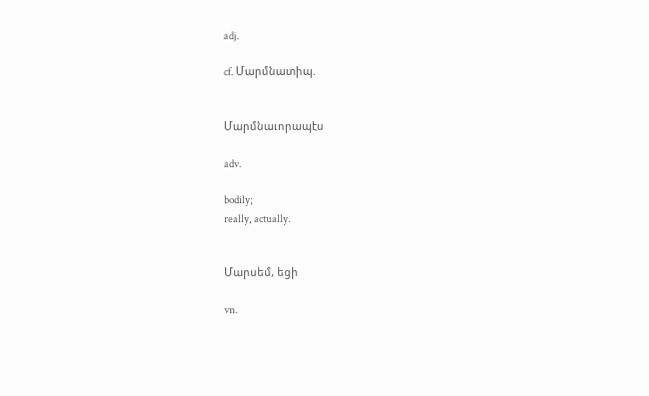adj.

cf. Մարմնատիպ.


Մարմնաւորապէս

adv.

bodily;
really, actually.


Մարսեմ, եցի

vn.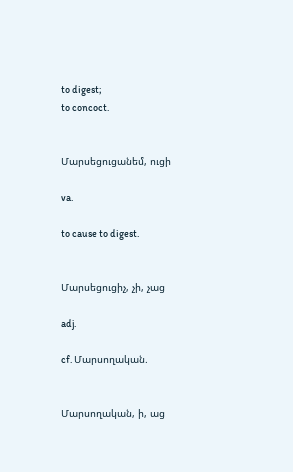to digest;
to concoct.


Մարսեցուցանեմ, ուցի

va.

to cause to digest.


Մարսեցուցիչ, չի, չաց

adj.

cf. Մարսողական.


Մարսողական, ի, աց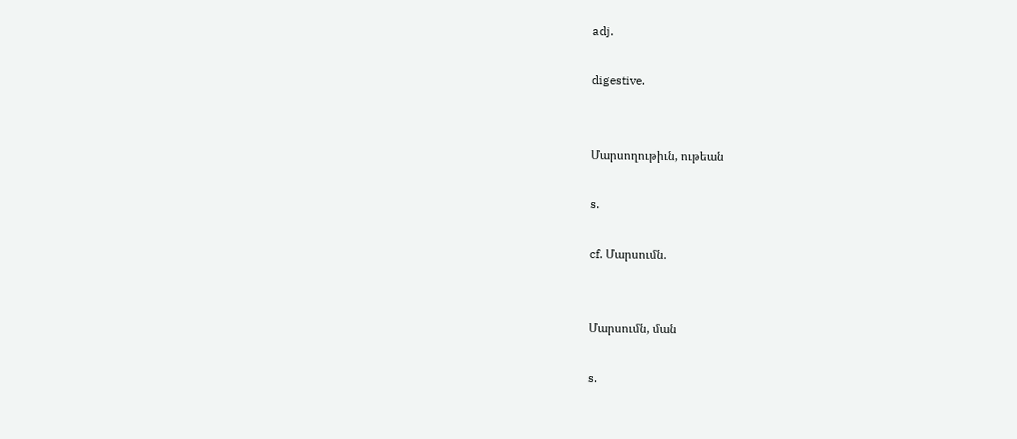adj.

digestive.


Մարսողութիւն, ութեան

s.

cf. Մարսումն.


Մարսումն, ման

s.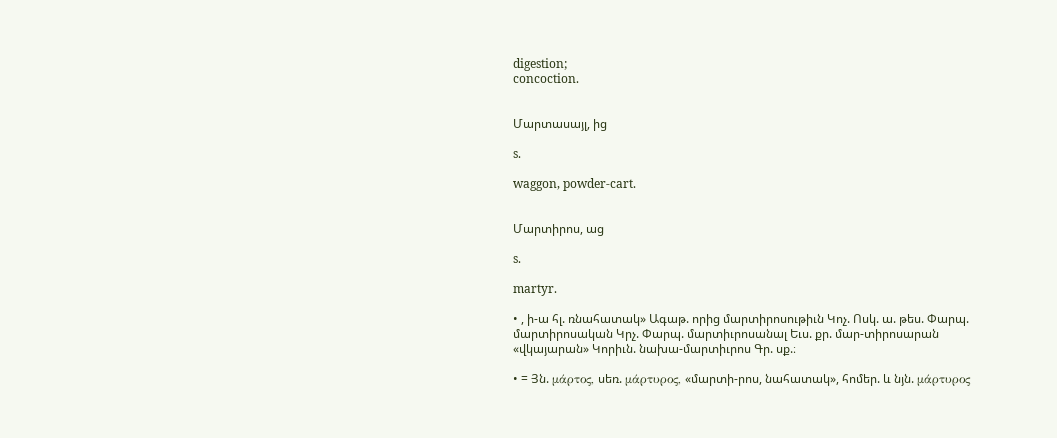digestion;
concoction.


Մարտասայլ, ից

s.

waggon, powder-cart.


Մարտիրոս, աց

s.

martyr.

• , ի-ա հլ. ռնահատակ» Ագաթ. որից մարտիրոսութիւն Կոչ. Ոսկ. ա. թես. Փարպ. մարտիրոսական Կրչ. Փարպ. մարտիւրոսանալ Եւս. քր. մար-տիրոսարան «վկայարան» Կորիւն. նախա-մարտիւրոս Գր. սք.։

• = Յն. μάρτος, սեռ. μάρτυρος, «մարտի-րոս, նահատակ», հոմեր. և նյն. μάρτυρος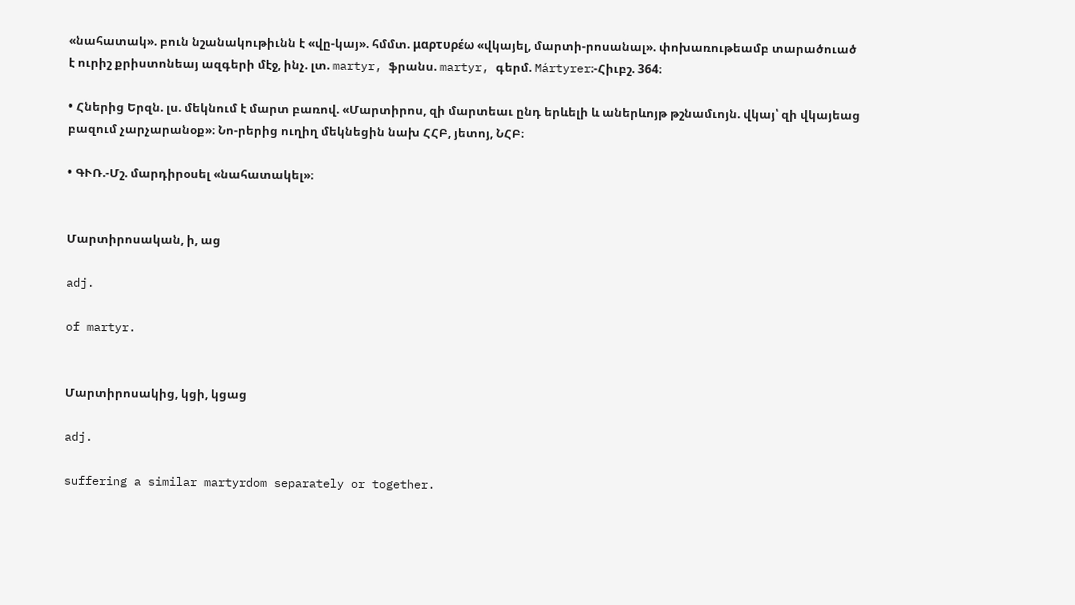«նահատակ». բուն նշանակութիւնն է «վը-կայ». հմմտ. μαρτυρέω «վկայել, մարտի-րոսանալ». փոխառութեամբ տարածուած է ուրիշ քրիստոնեայ ազգերի մէջ, ինչ. լտ. martyr, ֆրանս. martyr, գերմ. Mártyrer։-Հիւբշ. 364։

• Հներից Երզն. լս. մեկնում է մարտ բառով. «Մարտիրոս, զի մարտեաւ ընդ երևելի և աներևոյթ թշնամւոյն. վկայ՝ զի վկայեաց բազում չարչարանօք»։ Նո-րերից ուղիղ մեկնեցին նախ ՀՀԲ, յետոյ, ՆՀԲ։

• ԳՒՌ.-Մշ. մարդիրօսել «նահատակել»։


Մարտիրոսական, ի, աց

adj.

of martyr.


Մարտիրոսակից, կցի, կցաց

adj.

suffering a similar martyrdom separately or together.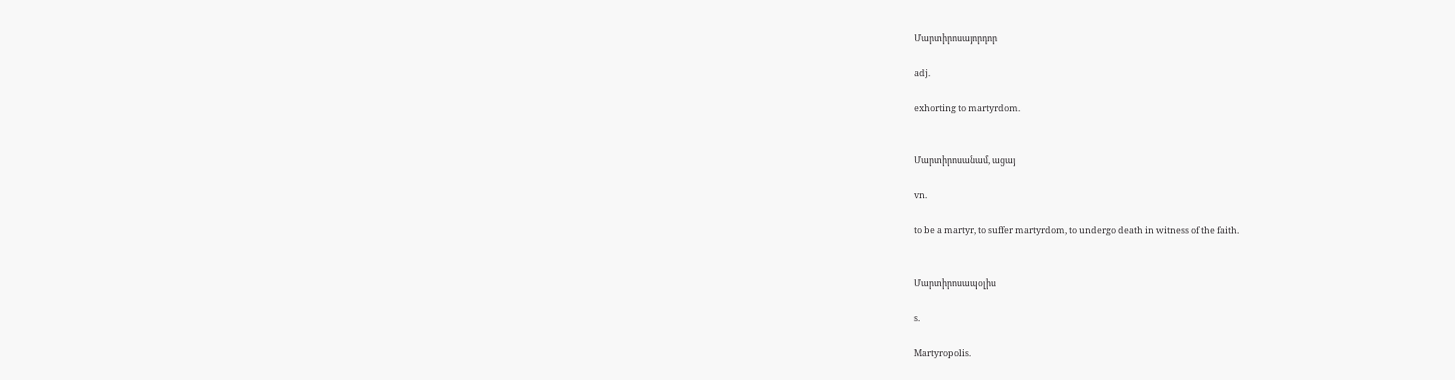Մարտիրոսայորդոր

adj.

exhorting to martyrdom.


Մարտիրոսանամ, ացայ

vn.

to be a martyr, to suffer martyrdom, to undergo death in witness of the faith.


Մարտիրոսապօլիս

s.

Martyropolis.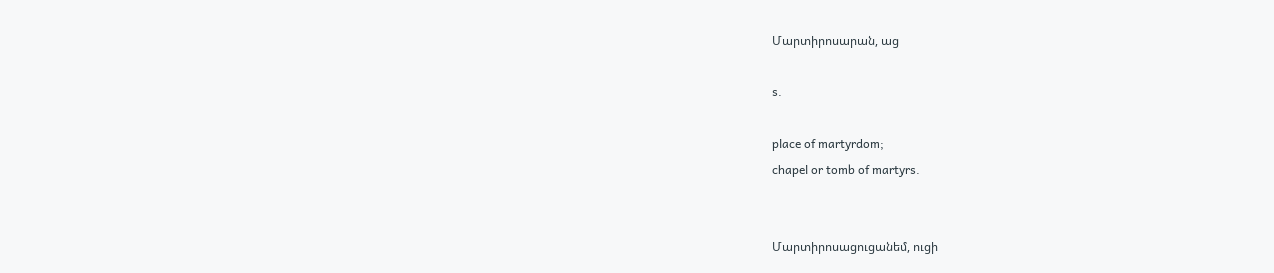Մարտիրոսարան, աց

s.

place of martyrdom;
chapel or tomb of martyrs.


Մարտիրոսացուցանեմ, ուցի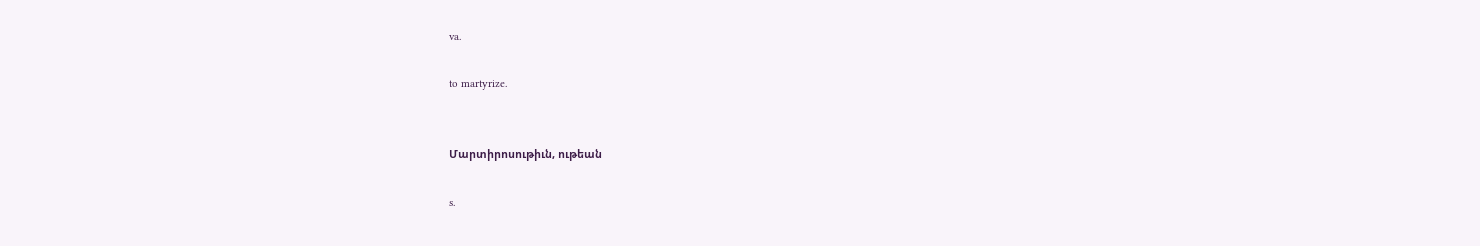va.

to martyrize.


Մարտիրոսութիւն, ութեան

s.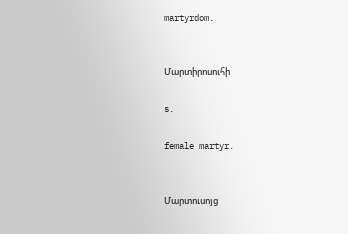martyrdom.


Մարտիրոսուհի

s.

female martyr.


Մարտուսոյց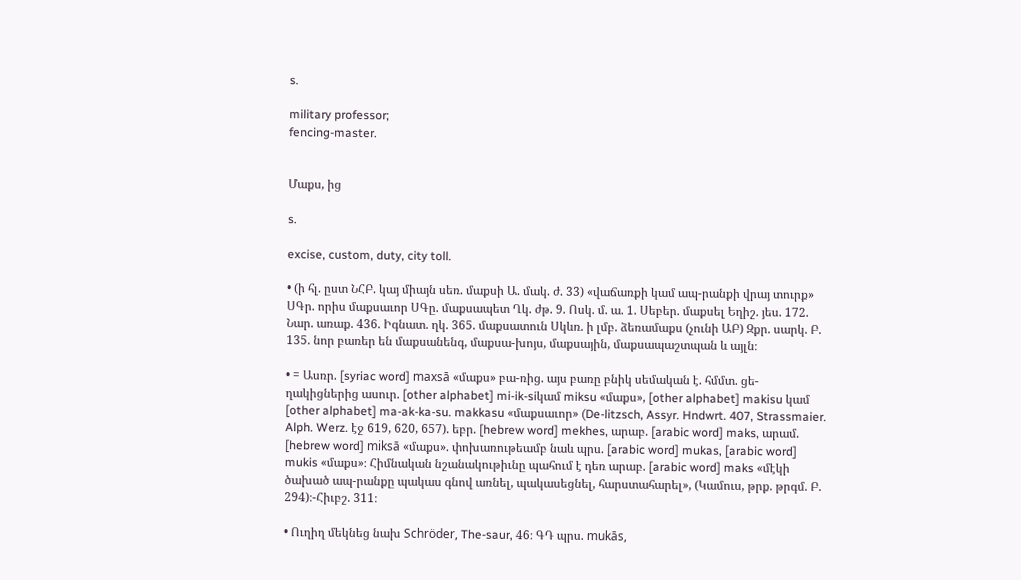s.

military professor;
fencing-master.


Մաքս, ից

s.

excise, custom, duty, city toll.

• (ի հլ. ըստ ՆՀԲ. կայ միայն սեռ. մաքսի Ա. մակ. ժ. 33) «վաճառքի կամ ապ-րանքի վրայ տուրք» ՍԳր. որիս մաքսաւոր ՍԳը. մաքսապետ Ղկ. ժթ. 9. Ոսկ. մ. ա. 1. Սեբեր. մաքսել Եղիշ. յես. 172. Նար. առաք. 436. Իգնատ. ղկ. 365. մաքսատուն Սկևռ. ի լմբ. ձեռամաքս (չունի ԱԲ) Զքր. սարկ. Բ. 135. նոր բառեր են մաքսանենգ, մաքսա-խոյս, մաքսային, մաքսապաշտպան և այլն։

• = Ասռր. [syriac word] maxsā «մաքս» բա-ռից. այս բառը բնիկ սեմական է. հմմտ. ցե-ղակիցներից ասուր. [other alphabet] mi-ik-siկամ miksu «մաքս», [other alphabet] makisu կամ [other alphabet] ma-ak-ka-su. makkasu «մաքսաւոր» (De-litzsch, Assyr. Hndwrt. 407, Strassmaier. Alph. Werz. էջ 619, 620, 657). եբր. [hebrew word] mekhes, արաբ. [arabic word] maks, արամ. [hebrew word] miksā «մաքս». փոխառութեամբ նաև պրս. [arabic word] mukas, [arabic word] mukis «մաքս»։ Հիմնական նշանակութիւնը պահում է դեռ արաբ. [arabic word] maks «մէկի ծախած ապ-րանքը պակաս գնով առնել, պակասեցնել, հարստահարել», (Կամուս, թրք. թրգմ. Բ. 294)։-Հիւբշ. 311։

• Ուղիղ մեկնեց նախ Schröder, The-saur, 46։ ԳԴ պրս. mukās,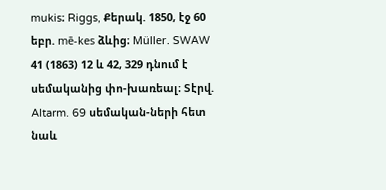mukis։ Riggs, Քերակ. 1850, էջ 60 եբր. mē-kes ձևից։ Müller. SWAW 41 (1863) 12 և 42, 329 դնում է սեմականից փո-խառեալ։ Տէրվ. Altarm. 69 սեմական-ների հետ նաև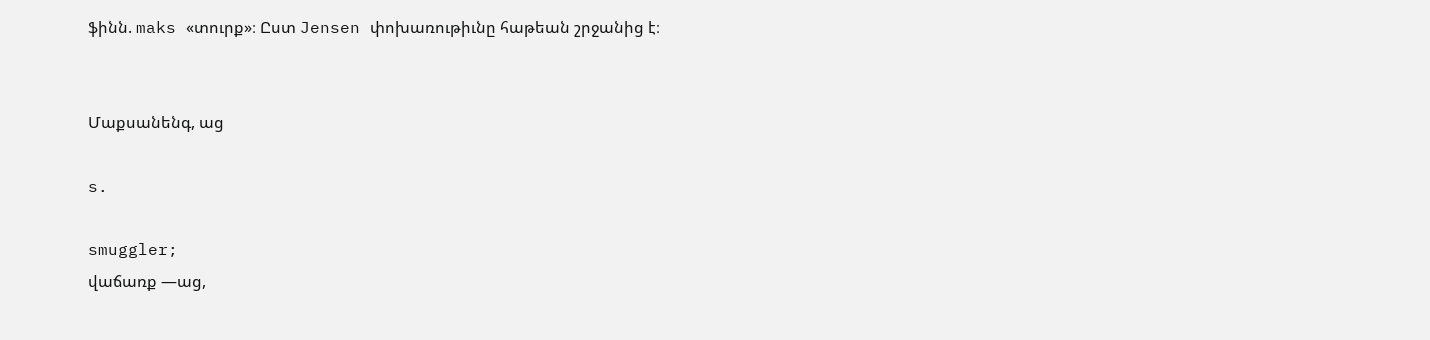ֆինն. maks «տուրք»։ Ըստ Jensen փոխառութիւնը հաթեան շրջանից է։


Մաքսանենգ, աց

s.

smuggler;
վաճառք —աց,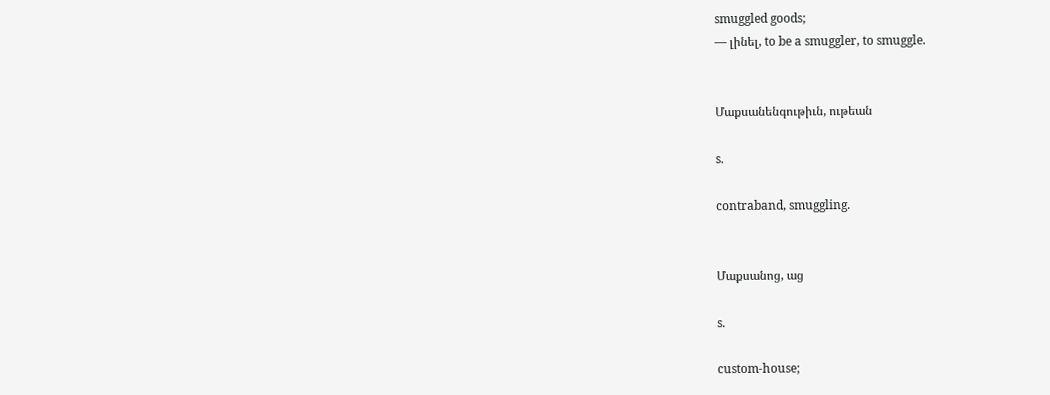smuggled goods;
— լինել, to be a smuggler, to smuggle.


Մաքսանենգութիւն, ութեան

s.

contraband, smuggling.


Մաքսանոց, աց

s.

custom-house;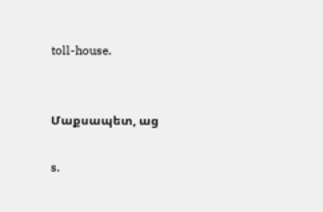toll-house.


Մաքսապետ, աց

s.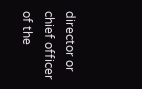director or chief officer of the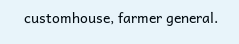customhouse, farmer general.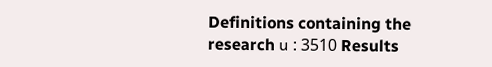Definitions containing the research ս : 3510 Results